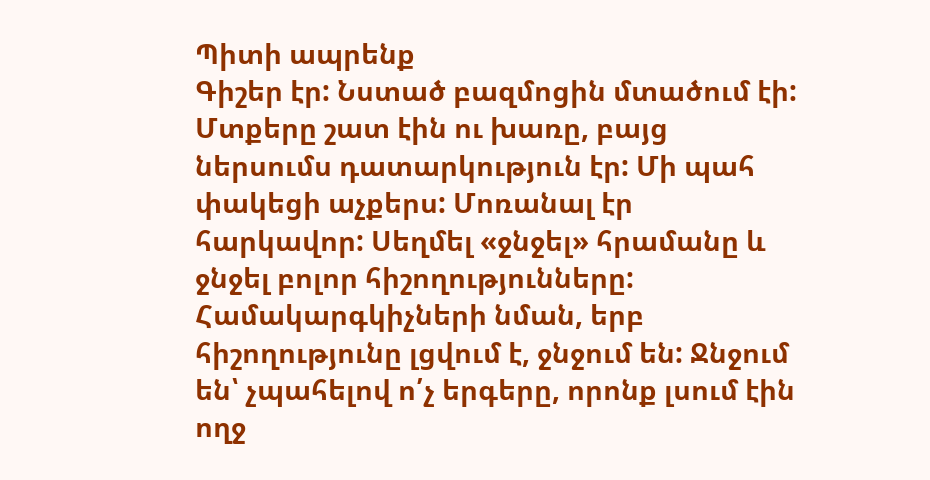Պիտի ապրենք
Գիշեր էր: Նստած բազմոցին մտածում էի: Մտքերը շատ էին ու խառը, բայց ներսումս դատարկություն էր: Մի պահ փակեցի աչքերս: Մոռանալ էր հարկավոր: Սեղմել «ջնջել» հրամանը և ջնջել բոլոր հիշողությունները: Համակարգկիչների նման, երբ հիշողությունը լցվում է, ջնջում են: Ջնջում են՝ չպահելով ո՛չ երգերը, որոնք լսում էին ողջ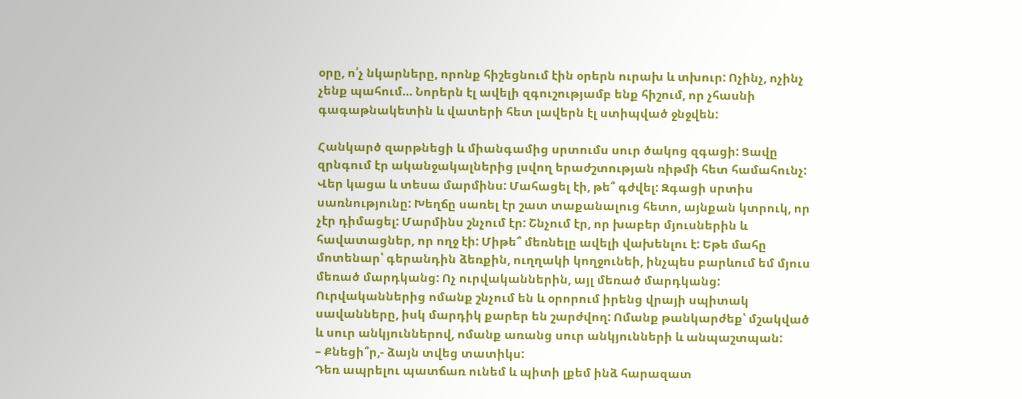օրը, ո՛չ նկարները, որոնք հիշեցնում էին օրերն ուրախ և տխուր: Ոչինչ, ոչինչ չենք պահում… Նորերն էլ ավելի զգուշությամբ ենք հիշում, որ չհասնի գագաթնակետին և վատերի հետ լավերն էլ ստիպված ջնջվեն:

Հանկարծ զարթնեցի և միանգամից սրտումս սուր ծակոց զգացի: Ցավը զրնգում էր ականջակալներից լսվող երաժշտության ռիթմի հետ համահունչ: Վեր կացա և տեսա մարմինս: Մահացել էի, թե՞ գժվել: Զգացի սրտիս սառնությունը: Խեղճը սառել էր շատ տաքանալուց հետո, այնքան կտրուկ, որ չէր դիմացել: Մարմինս շնչում էր: Շնչում էր, որ խաբեր մյուսներին և հավատացներ, որ ողջ էի: Միթե՞ մեռնելը ավելի վախենլու է: Եթե մահը մոտենար՝ գերանդին ձեռքին, ուղղակի կողջունեի, ինչպես բարևում եմ մյուս մեռած մարդկանց: Ոչ ուրվականներին, այլ մեռած մարդկանց: Ուրվականներից ոմանք շնչում են և օրորում իրենց վրայի սպիտակ սավանները, իսկ մարդիկ քարեր են շարժվող: Ոմանք թանկարժեք՝ մշակված և սուր անկյուններով, ոմանք առանց սուր անկյունների և անպաշտպան:
– Քնեցի՞ր,- ձայն տվեց տատիկս:
Դեռ ապրելու պատճառ ունեմ և պիտի լքեմ ինձ հարազատ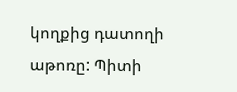կողքից դատողի աթոռը: Պիտի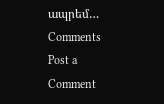ապրեմ…
Comments
Post a Comment